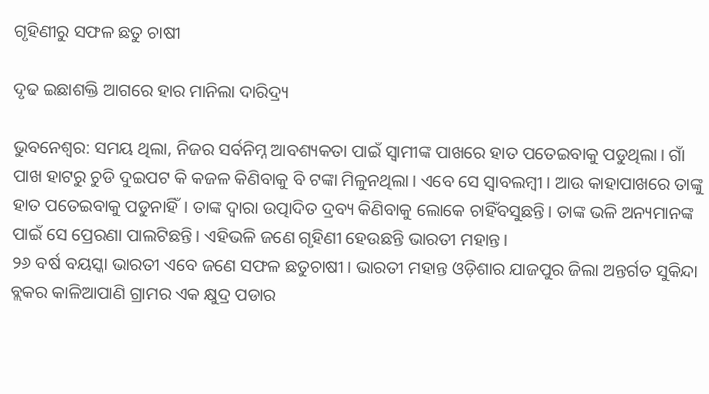ଗୃହିଣୀରୁ ସଫଳ ଛତୁ ଚାଷୀ

ଦୃଢ ଇଛାଶକ୍ତି ଆଗରେ ହାର ମାନିଲା ଦାରିଦ୍ର୍ୟ

ଭୁବନେଶ୍ୱର: ସମୟ ଥିଲା, ନିଜର ସର୍ବନିମ୍ନ ଆବଶ୍ୟକତା ପାଇଁ ସ୍ୱାମୀଙ୍କ ପାଖରେ ହାତ ପତେଇବାକୁ ପଡୁଥିଲା। ଗାଁ ପାଖ ହାଟରୁ ଚୁଡି ଦୁଇପଟ କି କଜଳ କିଣିବାକୁ ବି ଟଙ୍କା ମିଳୁନଥିଲା। ଏବେ ସେ ସ୍ୱାବଲମ୍ବୀ। ଆଉ କାହାପାଖରେ ତାଙ୍କୁ ହାତ ପତେଇବାକୁ ପଡୁନାହିଁ। ତାଙ୍କ ଦ୍ୱାରା ଉତ୍ପାଦିତ ଦ୍ରବ୍ୟ କିଣିବାକୁ ଲୋକେ ଚାହିଁବସୁଛନ୍ତି। ତାଙ୍କ ଭଳି ଅନ୍ୟମାନଙ୍କ ପାଇଁ ସେ ପ୍ରେରଣା ପାଲଟିଛନ୍ତି। ଏହିଭଳି ଜଣେ ଗୃହିଣୀ ହେଉଛନ୍ତି ଭାରତୀ ମହାନ୍ତ।
୨୬ ବର୍ଷ ବୟସ୍କା ଭାରତୀ ଏବେ ଜଣେ ସଫଳ ଛତୁଚାଷୀ। ଭାରତୀ ମହାନ୍ତ ଓଡ଼ିଶାର ଯାଜପୁର ଜିଲା ଅନ୍ତର୍ଗତ ସୁକିନ୍ଦା ବ୍ଲକର କାଳିଆପାଣି ଗ୍ରାମର ଏକ କ୍ଷୁଦ୍ର ପଡାର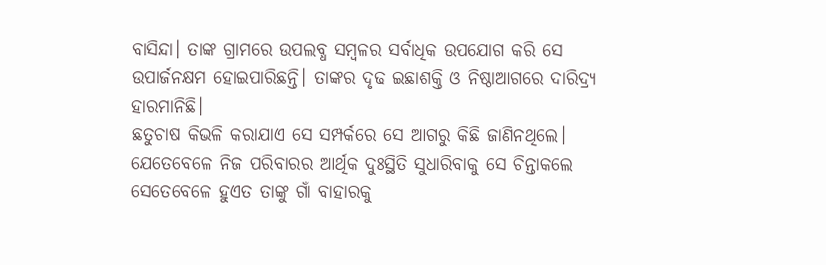ବାସିନ୍ଦା। ତାଙ୍କ ଗ୍ରାମରେ ଉପଲବ୍ଧ ସମ୍ବଳର ସର୍ବାଧିକ ଉପଯୋଗ କରି ସେ ଉପାର୍ଜନକ୍ଷମ ହୋଇପାରିଛନ୍ତି। ତାଙ୍କର ଦୃଢ ଇଛାଶକ୍ତି ଓ ନିଷ୍ଠାଆଗରେ ଦାରିଦ୍ର୍ୟ ହାରମାନିଛି।
ଛତୁଚାଷ କିଭଳି କରାଯାଏ ସେ ସମ୍ପର୍କରେ ସେ ଆଗରୁ କିଛି ଜାଣିନଥିଲେ। ଯେତେବେଳେ ନିଜ ପରିବାରର ଆର୍ଥିକ ଦୁଃସ୍ଥିତି ସୁଧାରିବାକୁ ସେ ଚିନ୍ତାକଲେ ସେତେବେଳେ ହୁଏତ ତାଙ୍କୁ ଗାଁ ବାହାରକୁ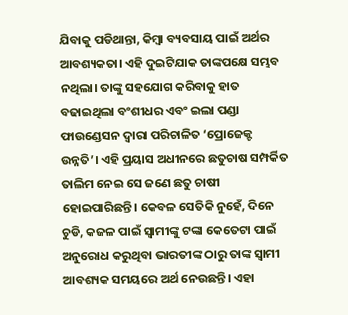ଯିବାକୁ ପଡିଥାନ୍ତା, କିମ୍ବା ବ୍ୟବସାୟ ପାଇଁ ଅର୍ଥର ଆବଶ୍ୟକତା। ଏହି ଦୁଇଟିଯାକ ତାଙ୍କପକ୍ଷେ ସମ୍ଭବ ନଥିଲା। ତାଙ୍କୁ ସହଯୋଗ କରିବାକୁ ହାତ ବଢାଇଥିଲା ବଂଶୀଧର ଏବଂ ଇଲା ପଣ୍ଡା ଫାଉଣ୍ଡେସନ ଦ୍ୱାରା ପରିଚାଳିତ ‘ପ୍ରୋଜେକ୍ଟ ଉନ୍ନତି’। ଏହି ପ୍ରୟାସ ଅଧୀନରେ ଛତୁଚାଷ ସମ୍ପର୍କିତ ତାଲିମ ନେଇ ସେ ଜଣେ ଛତୁ ଚାଷୀ ହୋଇପାରିଛନ୍ତି। କେବଳ ସେତିକି ନୁହେଁ, ଦିନେ ଚୁଡି, କଜଳ ପାଇଁ ସ୍ୱାମୀଙ୍କୁ ଟଙ୍କା କେତେଟା ପାଇଁ ଅନୁରୋଧ କରୁଥିବା ଭାରତୀଙ୍କ ଠାରୁ ତାଙ୍କ ସ୍ୱାମୀ ଆବଶ୍ୟକ ସମୟରେ ଅର୍ଥ ନେଉଛନ୍ତି। ଏହା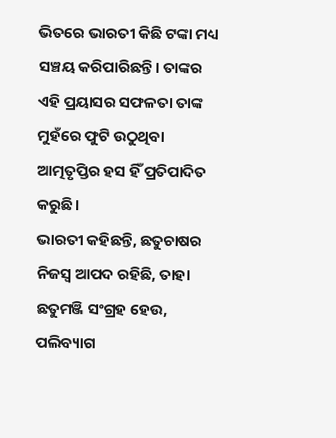ଭିତରେ ଭାରତୀ କିଛି ଟଙ୍କା ମଧ୍ୟ ସଞ୍ଚୟ କରିପାରିଛନ୍ତି। ତାଙ୍କର ଏହି ପ୍ରୟାସର ସଫଳତା ତାଙ୍କ ମୁହଁରେ ଫୁଟି ଉଠୁଥିବା ଆତ୍ମତୃପ୍ତିର ହସ ହିଁ ପ୍ରତିପାଦିତ କରୁଛି।
ଭାରତୀ କହିଛନ୍ତି, ଛତୁଚାଷର ନିଜସ୍ୱ ଆପଦ ରହିଛି, ତାହା ଛତୁମଞ୍ଜି ସଂଗ୍ରହ ହେଉ, ପଲିବ୍ୟାଗ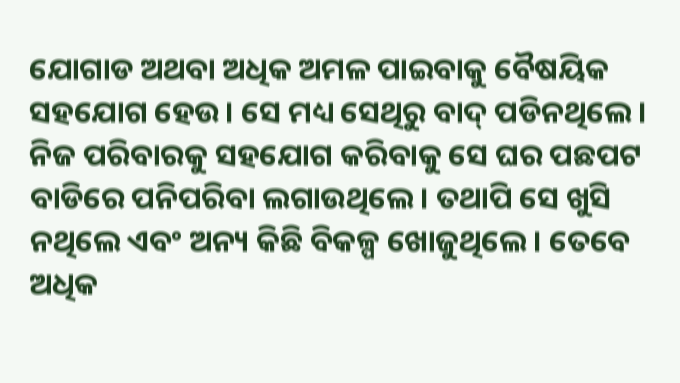ଯୋଗାଡ ଅଥବା ଅଧିକ ଅମଳ ପାଇବାକୁ ବୈଷୟିକ ସହଯୋଗ ହେଉ। ସେ ମଧ୍ୟ ସେଥିରୁ ବାଦ୍‍ ପଡିନଥିଲେ। ନିଜ ପରିବାରକୁ ସହଯୋଗ କରିବାକୁ ସେ ଘର ପଛପଟ ବାଡିରେ ପନିପରିବା ଲଗାଉଥିଲେ। ତଥାପି ସେ ଖୁସି ନଥିଲେ ଏବଂ ଅନ୍ୟ କିଛି ବିକଳ୍ପ ଖୋଜୁଥିଲେ। ତେବେ ଅଧିକ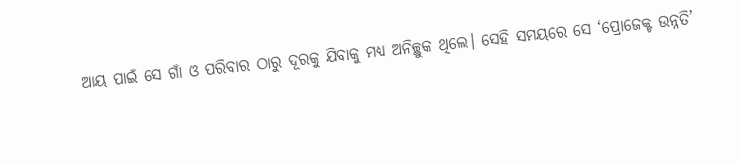ଆୟ ପାଇଁ ସେ ଗାଁ ଓ ପରିବାର ଠାରୁ ଦୂରକୁ ଯିବାକୁ ମଧ୍ୟ ଅନିଚ୍ଛୁକ ଥିଲେ। ସେହି ସମୟରେ ସେ ‘ପ୍ରୋଜେକ୍ଟ ଉନ୍ନତି’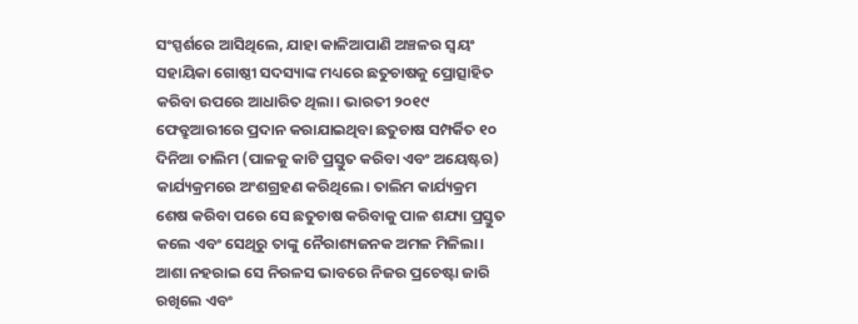ସଂସ୍ପର୍ଶରେ ଆସିଥିଲେ, ଯାହା କାଳିଆପାଣି ଅଞ୍ଚଳର ସ୍ୱୟଂ ସହାୟିକା ଗୋଷ୍ଠୀ ସଦସ୍ୟାଙ୍କ ମଧ୍ୟରେ ଛତୁଚାଷକୁ ପ୍ରୋତ୍ସାହିତ କରିବା ଉପରେ ଆଧାରିତ ଥିଲା। ଭାରତୀ ୨୦୧୯ ଫେବ୍ରୁଆରୀରେ ପ୍ରଦାନ କରାଯାଇଥିବା ଛତୁଚାଷ ସମ୍ପର୍କିତ ୧୦ ଦିନିଆ ତାଲିମ (ପାଳକୁ କାଟି ପ୍ରସ୍ତୁତ କରିବା ଏବଂ ଅୟେଷ୍ଟର) କାର୍ଯ୍ୟକ୍ରମରେ ଅଂଶଗ୍ରହଣ କରିଥିଲେ। ତାଲିମ କାର୍ଯ୍ୟକ୍ରମ ଶେଷ କରିବା ପରେ ସେ ଛତୁଚାଷ କରିବାକୁ ପାଳ ଶଯ୍ୟା ପ୍ରସ୍ତୁତ କଲେ ଏବଂ ସେଥିରୁ ତାଙ୍କୁ ନୈରାଶ୍ୟଜନକ ଅମଳ ମିଳିଲା। ଆଶା ନହରାଇ ସେ ନିରଳସ ଭାବରେ ନିଜର ପ୍ରଚେଷ୍ଟା ଜାରି ରଖିଲେ ଏବଂ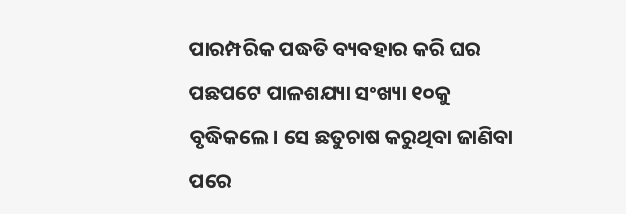ପାରମ୍ପରିକ ପଦ୍ଧତି ବ୍ୟବହାର କରି ଘର ପଛପଟେ ପାଳଶଯ୍ୟା ସଂଖ୍ୟା ୧୦କୁ ବୃଦ୍ଧିକଲେ। ସେ ଛତୁଚାଷ କରୁଥିବା ଜାଣିବା ପରେ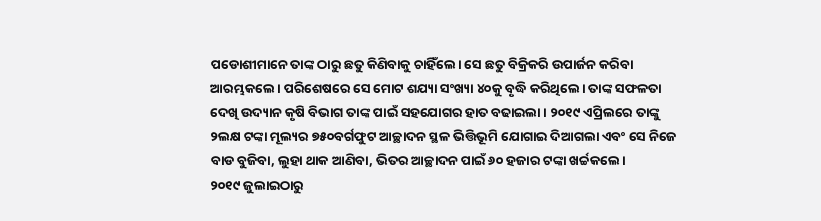ପଡୋଶୀମାନେ ତାଙ୍କ ଠାରୁ ଛତୁ କିଣିବାକୁ ଚାହିଁଲେ। ସେ ଛତୁ ବିକ୍ରିକରି ଉପାର୍ଜନ କରିବା ଆରମ୍ଭକଲେ। ପରିଶେଷରେ ସେ ମୋଟ ଶଯ୍ୟା ସଂଖ୍ୟା ୪୦କୁ ବୃଦ୍ଧି କରିଥିଲେ। ତାଙ୍କ ସଫଳତା ଦେଖି ଉଦ୍ୟାନ କୃଷି ବିଭାଗ ତାଙ୍କ ପାଇଁ ସହଯୋଗର ହାତ ବଢାଇଲା। ୨୦୧୯ ଏପ୍ରିଲରେ ତାଙ୍କୁ ୨ଲକ୍ଷ ଟଙ୍କା ମୂଲ୍ୟର ୭୫୦ବର୍ଗଫୁଟ ଆଚ୍ଛାଦନ ସ୍ଥଳ ଭିତ୍ତିଭୂମି ଯୋଗାଇ ଦିଆଗଲା ଏବଂ ସେ ନିଜେ ବାଡ ବୁଜିବା, ଲୁହା ଥାକ ଆଣିବା, ଭିତର ଆଚ୍ଛାଦନ ପାଇଁ ୬୦ ହଜାର ଟଙ୍କା ଖର୍ଚ୍ଚକଲେ।
୨୦୧୯ ଜୁଲାଇଠାରୁ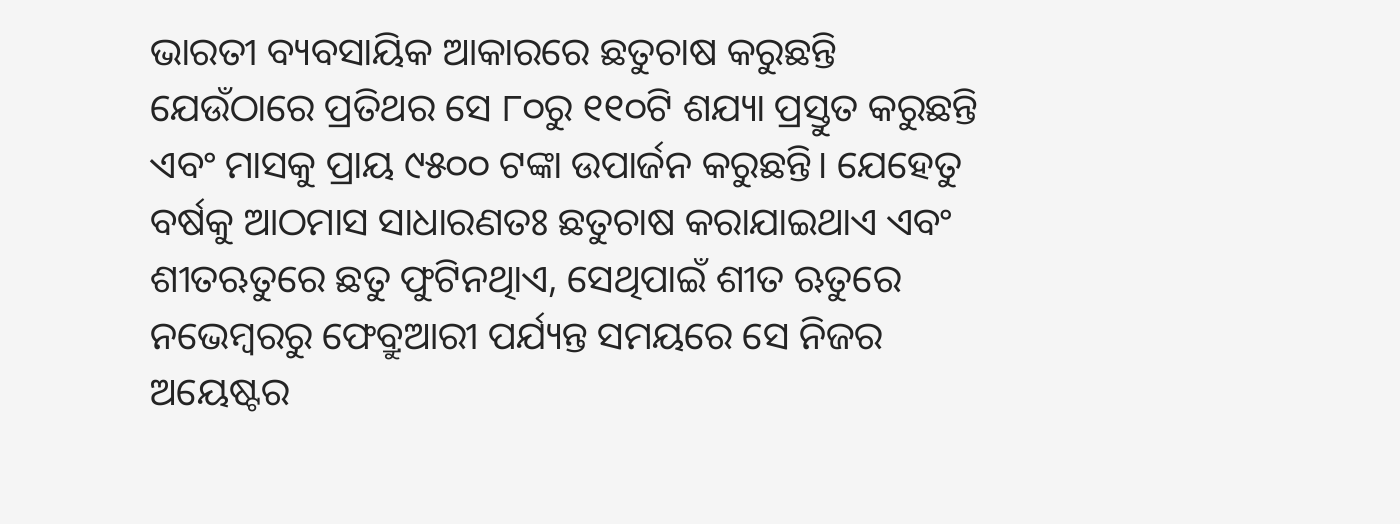ଭାରତୀ ବ୍ୟବସାୟିକ ଆକାରରେ ଛତୁଚାଷ କରୁଛନ୍ତି ଯେଉଁଠାରେ ପ୍ରତିଥର ସେ ୮୦ରୁ ୧୧୦ଟି ଶଯ୍ୟା ପ୍ରସ୍ତୁତ କରୁଛନ୍ତି ଏବଂ ମାସକୁ ପ୍ରାୟ ୯୫୦୦ ଟଙ୍କା ଉପାର୍ଜନ କରୁଛନ୍ତି। ଯେହେତୁ ବର୍ଷକୁ ଆଠମାସ ସାଧାରଣତଃ ଛତୁଚାଷ କରାଯାଇଥାଏ ଏବଂ ଶୀତଋତୁରେ ଛତୁ ଫୁଟିନଥିାଏ, ସେଥିପାଇଁ ଶୀତ ଋତୁରେ ନଭେମ୍ବରରୁ ଫେବ୍ରୁଆରୀ ପର୍ଯ୍ୟନ୍ତ ସମୟରେ ସେ ନିଜର ଅୟେଷ୍ଟର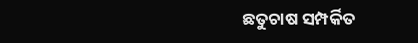ଛତୁଚାଷ ସମ୍ପର୍କିତ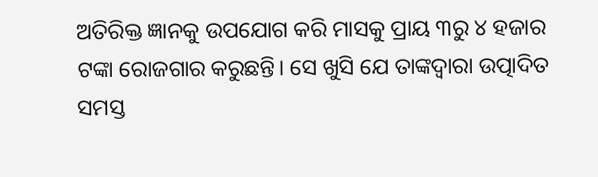ଅତିରିକ୍ତ ଜ୍ଞାନକୁ ଉପଯୋଗ କରି ମାସକୁ ପ୍ରାୟ ୩ରୁ ୪ ହଜାର ଟଙ୍କା ରୋଜଗାର କରୁଛନ୍ତି। ସେ ଖୁସି ଯେ ତାଙ୍କଦ୍ୱାରା ଉତ୍ପାଦିତ ସମସ୍ତ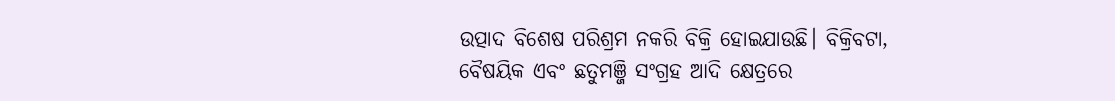ଉତ୍ପାଦ ବିଶେଷ ପରିଶ୍ରମ ନକରି ବିକ୍ରି ହୋଇଯାଉଛି। ବିକ୍ରିବଟା, ବୈଷୟିକ ଏବଂ ଛତୁମଞ୍ଜି ସଂଗ୍ରହ ଆଦି କ୍ଷେତ୍ରରେ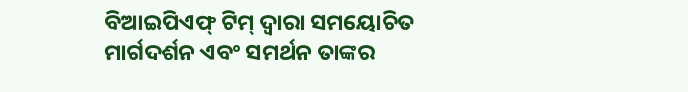ବିଆଇପିଏଫ୍‍ ଟିମ୍‍ ଦ୍ୱାରା ସମୟୋଚିତ ମାର୍ଗଦର୍ଶନ ଏବଂ ସମର୍ଥନ ତାଙ୍କର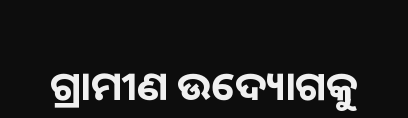ଗ୍ରାମୀଣ ଉଦ୍ୟୋଗକୁ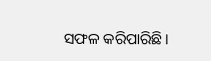ସଫଳ କରିପାରିଛି।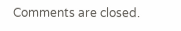Comments are closed.